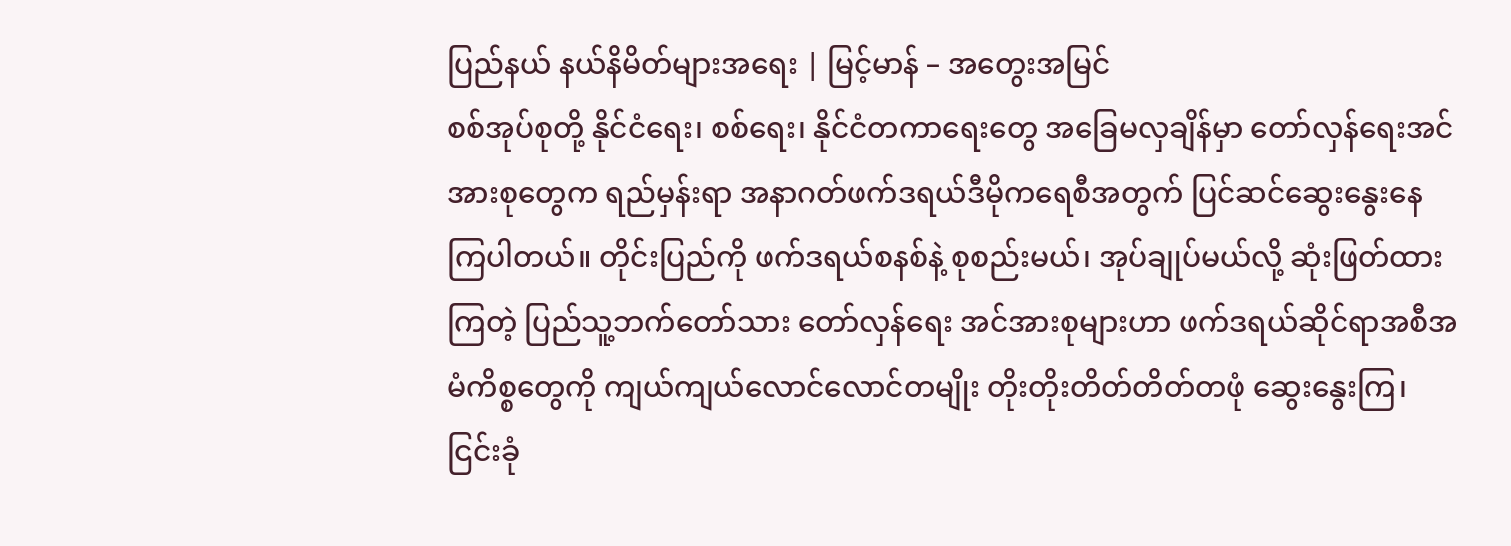ပြည်နယ် နယ်နိမိတ်များအရေး | မြင့်မာန် – အတွေးအမြင်
စစ်အုပ်စုတို့ နိုင်ငံရေး၊ စစ်ရေး၊ နိုင်ငံတကာရေးတွေ အခြေမလှချိန်မှာ တော်လှန်ရေးအင်အားစုတွေက ရည်မှန်းရာ အနာဂတ်ဖက်ဒရယ်ဒီမိုကရေစီအတွက် ပြင်ဆင်ဆွေးနွေးနေကြပါတယ်။ တိုင်းပြည်ကို ဖက်ဒရယ်စနစ်နဲ့ စုစည်းမယ်၊ အုပ်ချုပ်မယ်လို့ ဆုံးဖြတ်ထားကြတဲ့ ပြည်သူ့ဘက်တော်သား တော်လှန်ရေး အင်အားစုများဟာ ဖက်ဒရယ်ဆိုင်ရာအစီအမံကိစ္စတွေကို ကျယ်ကျယ်လောင်လောင်တမျိုး တိုးတိုးတိတ်တိတ်တဖုံ ဆွေးနွေးကြ၊ ငြင်းခုံ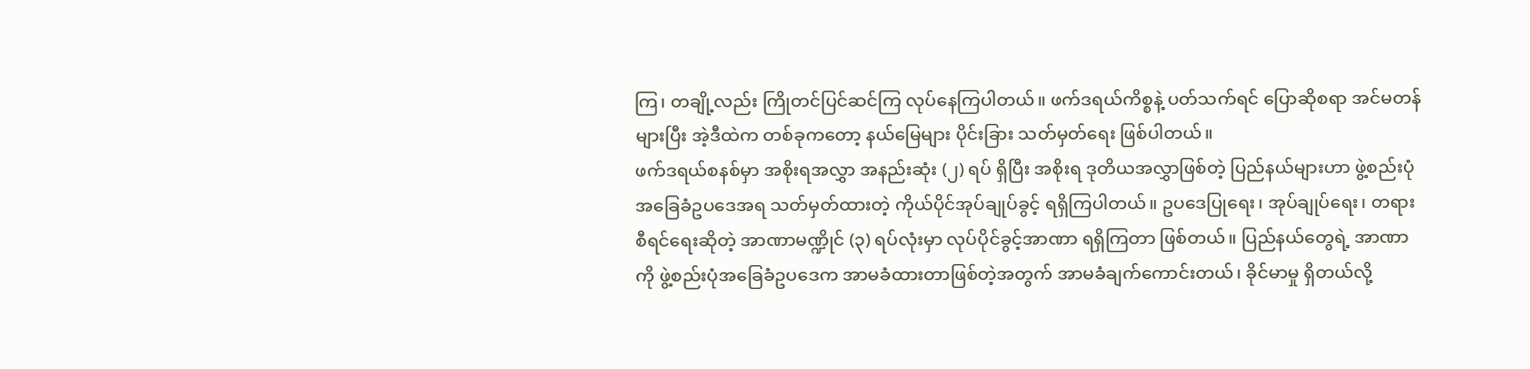ကြ၊ တချို့လည်း ကြိုတင်ပြင်ဆင်ကြ လုပ်နေကြပါတယ်။ ဖက်ဒရယ်ကိစ္စနဲ့ ပတ်သက်ရင် ပြောဆိုစရာ အင်မတန်များပြီး အဲ့ဒီထဲက တစ်ခုကတော့ နယ်မြေများ ပိုင်းခြား သတ်မှတ်ရေး ဖြစ်ပါတယ်။
ဖက်ဒရယ်စနစ်မှာ အစိုးရအလွှာ အနည်းဆုံး (၂) ရပ် ရှိပြီး အစိုးရ ဒုတိယအလွှာဖြစ်တဲ့ ပြည်နယ်များဟာ ဖွဲ့စည်းပုံ အခြေခံဥပဒေအရ သတ်မှတ်ထားတဲ့ ကိုယ်ပိုင်အုပ်ချုပ်ခွင့် ရရှိကြပါတယ်။ ဥပဒေပြုရေး၊ အုပ်ချုပ်ရေး၊ တရားစီရင်ရေးဆိုတဲ့ အာဏာမဏ္ဍိုင် (၃) ရပ်လုံးမှာ လုပ်ပိုင်ခွင့်အာဏာ ရရှိကြတာ ဖြစ်တယ်။ ပြည်နယ်တွေရဲ့ အာဏာကို ဖွဲ့စည်းပုံအခြေခံဥပဒေက အာမခံထားတာဖြစ်တဲ့အတွက် အာမခံချက်ကောင်းတယ်၊ ခိုင်မာမှု ရှိတယ်လို့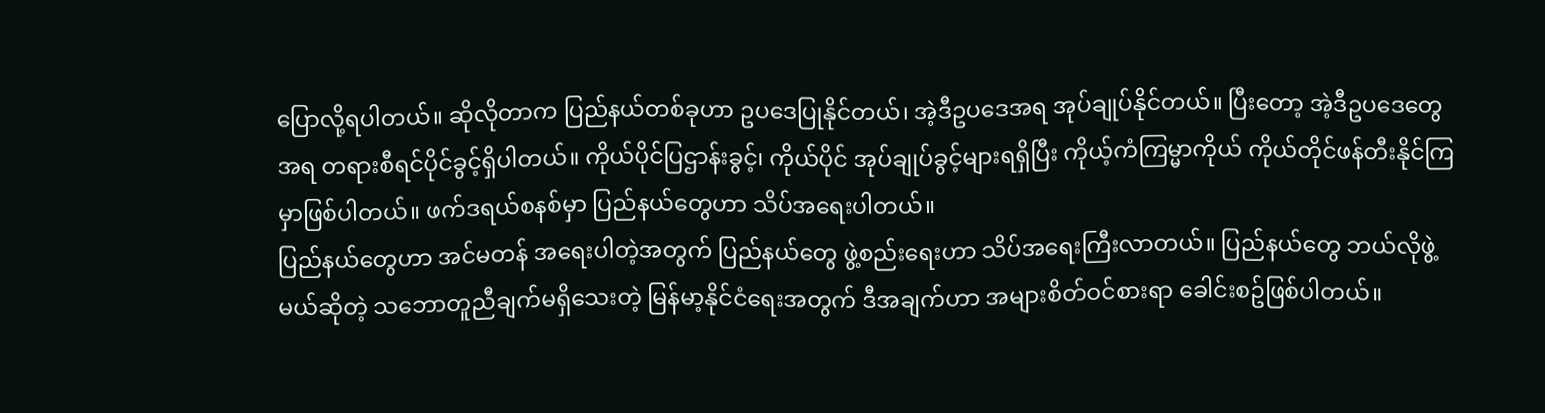ပြောလို့ရပါတယ်။ ဆိုလိုတာက ပြည်နယ်တစ်ခုဟာ ဥပဒေပြုနိုင်တယ်၊ အဲ့ဒီဥပဒေအရ အုပ်ချုပ်နိုင်တယ်။ ပြီးတော့ အဲ့ဒီဥပဒေတွေအရ တရားစီရင်ပိုင်ခွင့်ရှိပါတယ်။ ကိုယ်ပိုင်ပြဌာန်းခွင့်၊ ကိုယ်ပိုင် အုပ်ချုပ်ခွင့်များရရှိပြီး ကိုယ့်ကံကြမ္မာကိုယ် ကိုယ်တိုင်ဖန်တီးနိုင်ကြမှာဖြစ်ပါတယ်။ ဖက်ဒရယ်စနစ်မှာ ပြည်နယ်တွေဟာ သိပ်အရေးပါတယ်။
ပြည်နယ်တွေဟာ အင်မတန် အရေးပါတဲ့အတွက် ပြည်နယ်တွေ ဖွဲ့စည်းရေးဟာ သိပ်အရေးကြီးလာတယ်။ ပြည်နယ်တွေ ဘယ်လိုဖွဲ့မယ်ဆိုတဲ့ သဘောတူညီချက်မရှိသေးတဲ့ မြန်မာ့နိုင်ငံရေးအတွက် ဒီအချက်ဟာ အများစိတ်ဝင်စားရာ ခေါင်းစဥ်ဖြစ်ပါတယ်။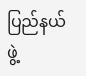ပြည်နယ်ဖွဲ့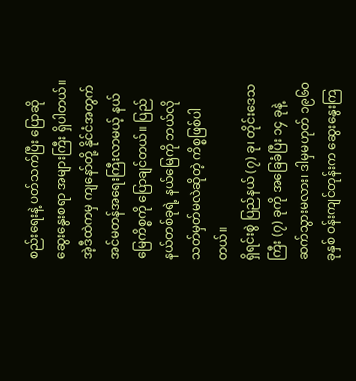စည်းရေးနဲ့ ပတ်သက်ပြီး ပြောဆိုဆွေးနွေးစရာ အများကြီး ရှိပါတယ်။ အဲ့ဒီထဲကမှ ကျနော်တို့ နိုင်ငံအတွက် အင်မတန်အရေးကြီးလာမယ့် နယ်မြေကိစ္စကို ပြောချင်တယ်။ ပြည်နယ်တစ်ခုရဲ့ နယ်မြေကို ဘယ်လိုသတ်မှတ်မလဲဆိုတဲ့ ကိစ္စဖြစ်ပါတယ်။
ရှိရင်းစွဲ ပြည်နယ် (၇) ခု၊ တိုင်းဒေသကြီး (၇) ခုကို အခြေခံပြီး ၁၄ ခုနဲ့ ဆက်သွားမလား၊ ဒါမှမဟုတ် ၁၉၆၀ ခုနှစ် ဝန်းကျင်တုန်းက ဆွေးနွေးကြ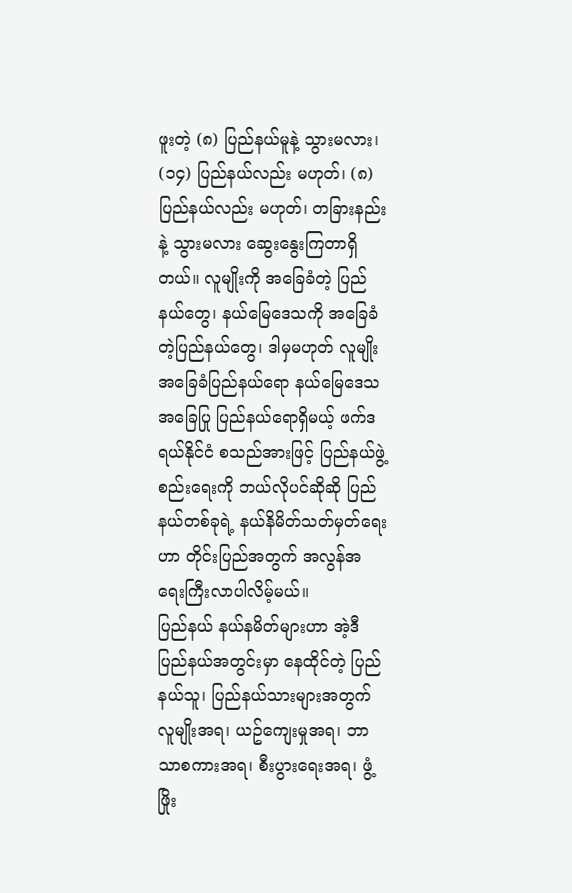ဖူးတဲ့ (၈) ပြည်နယ်မူနဲ့ သွားမလား၊ (၁၄) ပြည်နယ်လည်း မဟုတ်၊ (၈) ပြည်နယ်လည်း မဟုတ်၊ တခြားနည်းနဲ့ သွားမလား ဆွေးနွေးကြတာရှိတယ်။ လူမျိုးကို အခြေခံတဲ့ ပြည်နယ်တွေ၊ နယ်မြေဒေသကို အခြေခံတဲ့ပြည်နယ်တွေ၊ ဒါမှမဟုတ် လူမျိုးအခြေခံပြည်နယ်ရော နယ်မြေဒေသအခြေပြု ပြည်နယ်ရောရှိမယ့် ဖက်ဒရယ်နိုင်ငံ စသည်အားဖြင့် ပြည်နယ်ဖွဲ့စည်းရေးကို ဘယ်လိုပင်ဆိုဆို ပြည်နယ်တစ်ခုရဲ့ နယ်နိမိတ်သတ်မှတ်ရေးဟာ တိုင်းပြည်အတွက် အလွန်အရေးကြီးလာပါလိမ့်မယ်။
ပြည်နယ် နယ်နမိတ်များဟာ အဲ့ဒီပြည်နယ်အတွင်းမှာ နေထိုင်တဲ့ ပြည်နယ်သူ၊ ပြည်နယ်သားများအတွက် လူမျိုးအရ၊ ယဥ်ကျေးမှုအရ၊ ဘာသာစကားအရ၊ စီးပွားရေးအရ၊ ဖွံ့ဖြိုး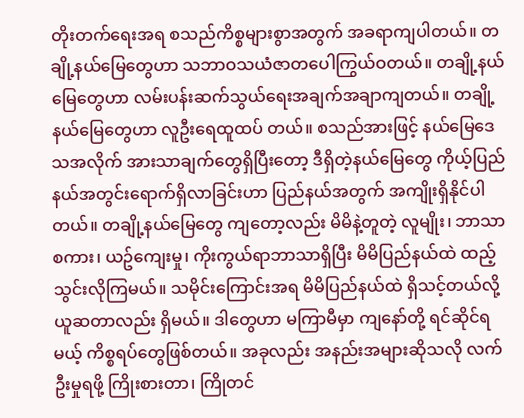တိုးတက်ရေးအရ စသည်ကိစ္စများစွာအတွက် အခရာကျပါတယ်။ တချို့နယ်မြေတွေဟာ သဘာဝသယံဇာတပေါကြွယ်ဝတယ်။ တချို့နယ်မြေတွေဟာ လမ်းပန်းဆက်သွယ်ရေးအချက်အချာကျတယ်။ တချို့နယ်မြေတွေဟာ လူဦးရေထူထပ် တယ်။ စသည်အားဖြင့် နယ်မြေဒေသအလိုက် အားသာချက်တွေရှိပြီးတော့ ဒီရှိတဲ့နယ်မြေတွေ ကိုယ့်ပြည်နယ်အတွင်းရောက်ရှိလာခြင်းဟာ ပြည်နယ်အတွက် အကျိုးရှိနိုင်ပါတယ်။ တချို့နယ်မြေတွေ ကျတော့လည်း မိမိနဲ့တူတဲ့ လူမျိုး၊ ဘာသာစကား၊ ယဥ်ကျေးမှု၊ ကိုးကွယ်ရာဘာသာရှိပြီး မိမိပြည်နယ်ထဲ ထည့်သွင်းလိုကြမယ်။ သမိုင်းကြောင်းအရ မိမိပြည်နယ်ထဲ ရှိသင့်တယ်လို့ ယူဆတာလည်း ရှိမယ်။ ဒါတွေဟာ မကြာမီမှာ ကျနော်တို့ ရင်ဆိုင်ရမယ့် ကိစ္စရပ်တွေဖြစ်တယ်။ အခုလည်း အနည်းအများဆိုသလို လက်ဦးမှုရဖို့ ကြိုးစားတာ၊ ကြိုတင်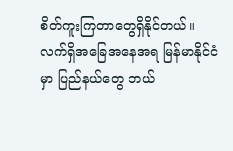စိတ်ကူးကြတာတွေရှိနိုင်တယ်။
လက်ရှိအခြေအနေအရ မြန်မာနိုင်ငံမှာ ပြည်နယ်တွေ ဘယ်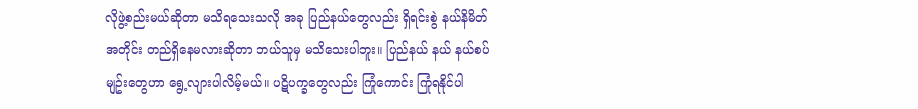လိုဖွဲ့စည်းမယ်ဆိုတာ မသိရသေးသလို အခု ပြည်နယ်တွေလည်း ရှိရင်းစွဲ နယ်နိမိတ်အတိုင်း တည်ရှိနေမလားဆိုတာ ဘယ်သူမှ မသိသေးပါဘူး။ ပြည်နယ် နယ် နယ်စပ်မျဥ်းတွေဟာ ရွေ့လျားပါလိမ့်မယ်။ ပဋိပက္ခတွေလည်း ကြုံကောင်း ကြုံရနိုင်ပါ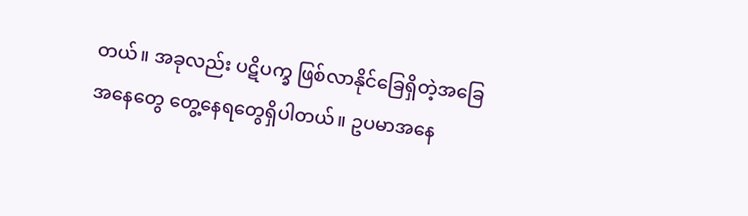တယ်။ အခုလည်း ပဋိပက္ခ ဖြစ်လာနိုင်ခြေရှိတဲ့အခြေအနေတွေ တွေ့နေရတွေရှိပါတယ်။ ဥပမာအနေ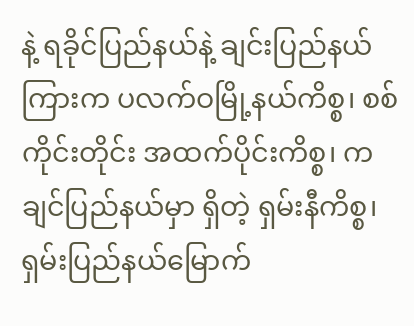နဲ့ ရခိုင်ပြည်နယ်နဲ့ ချင်းပြည်နယ်ကြားက ပလက်ဝမြို့နယ်ကိစ္စ၊ စစ်ကိုင်းတိုင်း အထက်ပိုင်းကိစ္စ၊ ကချင်ပြည်နယ်မှာ ရှိတဲ့ ရှမ်းနီကိစ္စ၊ ရှမ်းပြည်နယ်မြောက်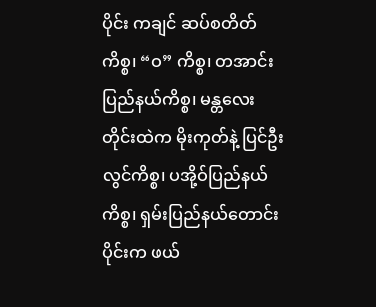ပိုင်း ကချင် ဆပ်စတိတ် ကိစ္စ၊ “ဝ” ကိစ္စ၊ တအာင်းပြည်နယ်ကိစ္စ၊ မန္တလေးတိုင်းထဲက မိုးကုတ်နဲ့ ပြင်ဦးလွင်ကိစ္စ၊ ပအို့ဝ်ပြည်နယ်ကိစ္စ၊ ရှမ်းပြည်နယ်တောင်းပိုင်းက ဖယ်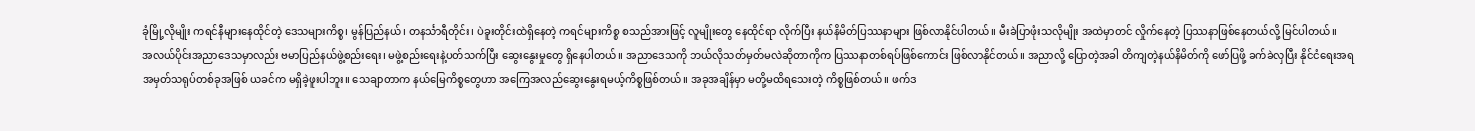ခုံမြို့လိုမျိုး ကရင်နီများနေထိုင်တဲ့ ဒေသများကိစ္စ၊ မွန်ပြည်နယ်၊ တနင်္သာရီတိုင်း၊ ပဲခူးတိုင်းထဲရှိနေတဲ့ ကရင်များကိစ္စ စသည်အားဖြင့် လူမျိုးတွေ နေထိုင်ရာ လိုက်ပြီး နယ်နိမိတ်ပြဿနာများ ဖြစ်လာနိုင်ပါတယ်။ မီးခဲပြာဖုံးသလိုမျိုး အထဲမှာတင် လှိုက်နေတဲ့ ပြဿနာဖြစ်နေတယ်လို့ မြင်ပါတယ်။
အလယ်ပိုင်းအညာဒေသမှာလည်း ဗမာပြည်နယ်ဖွဲ့စည်းရေး၊ မဖွဲ့စည်းရေးနဲ့ပတ်သက်ပြီး ဆွေးနွေးမှုတွေ ရှိနေပါတယ်။ အညာဒေသကို ဘယ်လိုသတ်မှတ်မလဲဆိုတာကိုက ပြဿနာတစ်ရပ်ဖြစ်ကောင်း ဖြစ်လာနိုင်တယ်။ အညာလို့ ပြောတဲ့အခါ တိကျတဲ့နယ်နိမိတ်ကို ဖော်ပြဖို့ ခက်ခဲလှပြီး နိုင်ငံရေးအရ အမှတ်သရုပ်တစ်ခုအဖြစ် ယခင်က မရှိခဲ့ဖူးပါဘူး။ သေချာတာက နယ်မြေကိစ္စတွေဟာ အကြေအလည်ဆွေးနွေးရမယ့်ကိစ္စဖြစ်တယ်။ အခုအချိန်မှာ မတို့မထိရသေးတဲ့ ကိစ္စဖြစ်တယ်။ ဖက်ဒ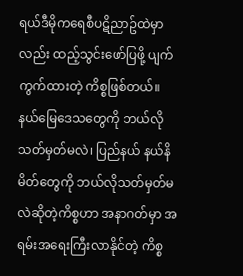ရယ်ဒီမိုကရေစီပဋိညာဥ်ထဲမှာလည်း ထည့်သွင်းဖော်ပြဖို့ ပျက်ကွက်ထားတဲ့ ကိစ္စဖြစ်တယ်။
နယ်မြေဒေသတွေကို ဘယ်လိုသတ်မှတ်မလဲ၊ ပြည်နယ် နယ်နိမိတ်တွေကို ဘယ်လိုသတ်မှတ်မလဲဆိုတဲ့ကိစ္စဟာ အနာဂတ်မှာ အရမ်းအရေးကြီးလာနိုင်တဲ့ ကိစ္စ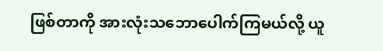ဖြစ်တာကို အားလုံးသဘောပေါက်ကြမယ်လို့ ယူ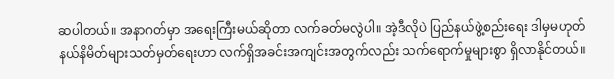ဆပါတယ်။ အနာဂတ်မှာ အရေးကြီးမယ်ဆိုတာ လက်ခတ်မလွဲပါ။ အဲ့ဒီလိုပဲ ပြည်နယ်ဖွဲ့စည်းရေး ဒါမှမဟုတ် နယ်နိမိတ်များသတ်မှတ်ရေးဟာ လက်ရှိအခင်းအကျင်းအတွက်လည်း သက်ရောက်မှုများစွာ ရှိလာနိုင်တယ်။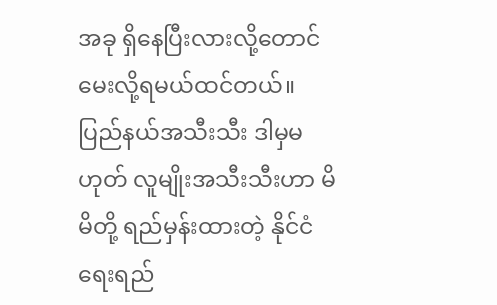အခု ရှိနေပြီးလားလို့တောင် မေးလို့ရမယ်ထင်တယ်။
ပြည်နယ်အသီးသီး ဒါမှမဟုတ် လူမျိုးအသီးသီးဟာ မိမိတို့ ရည်မှန်းထားတဲ့ နိုင်ငံရေးရည်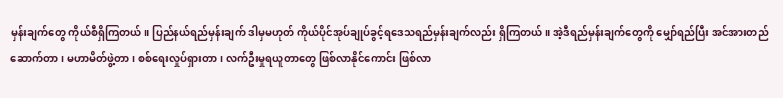မှန်းချက်တွေ ကိုယ်စီရှိကြတယ်။ ပြည်နယ်ရည်မှန်းချက် ဒါမှမဟုတ် ကိုယ်ပိုင်အုပ်ချုပ်ခွင့်ရဒေသရည်မှန်းချက်လည်း ရှိကြတယ်။ အဲ့ဒီရည်မှန်းချက်တွေကို မျှော်ရည်ပြီး အင်အားတည်ဆောက်တာ၊ မဟာမိတ်ဖွဲ့တာ၊ စစ်ရေးလှုပ်ရှားတာ၊ လက်ဦးမှုရယူတာတွေ ဖြစ်လာနိုင်ကောင်း ဖြစ်လာ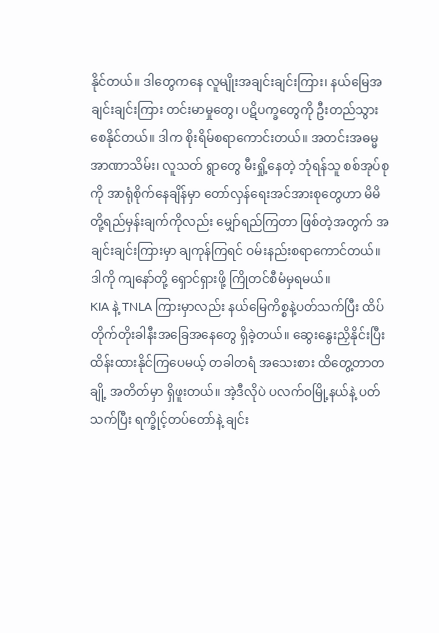နိုင်တယ်။ ဒါတွေကနေ လူမျိုးအချင်းချင်းကြား၊ နယ်မြေအချင်းချင်းကြား တင်းမာမှုတွေ၊ ပဋိပက္ခတွေကို ဦးတည်သွားစေနိုင်တယ်။ ဒါက စိုးရိမ်စရာကောင်းတယ်။ အတင်းအဓမ္မအာဏာသိမ်း၊ လူသတ် ရွာတွေ မီးရှို့နေတဲ့ ဘုံရန်သူ စစ်အုပ်စုကို အာရုံစိုက်နေချိန်မှာ တော်လှန်ရေးအင်အားစုတွေဟာ မိမိတို့ရည်မှန်းချက်ကိုလည်း မျှော်ရည်ကြတာ ဖြစ်တဲ့အတွက် အချင်းချင်းကြားမှာ ချကုန်ကြရင် ဝမ်းနည်းစရာကောင်တယ်။ ဒါကို ကျနော်တို့ ရှောင်ရှားဖို့ ကြိုတင်စီမံမှရမယ်။
KIA နဲ့ TNLA ကြားမှာလည်း နယ်မြေကိစ္စနဲ့ပတ်သက်ပြီး ထိပ်တိုက်တိုးခါနီးအခြေအနေတွေ ရှိခဲ့တယ်။ ဆွေးနွေးညှိနိုင်းပြီး ထိန်းထားနိုင်ကြပေမယ့် တခါတရံ အသေးစား ထိတွေ့တာတချို့ အတိတ်မှာ ရှိဖူးတယ်။ အဲ့ဒီလိုပဲ ပလက်ဝမြို့နယ်နဲ့ ပတ်သက်ပြီး ရက္ခိုင့်တပ်တော်နဲ့ ချင်း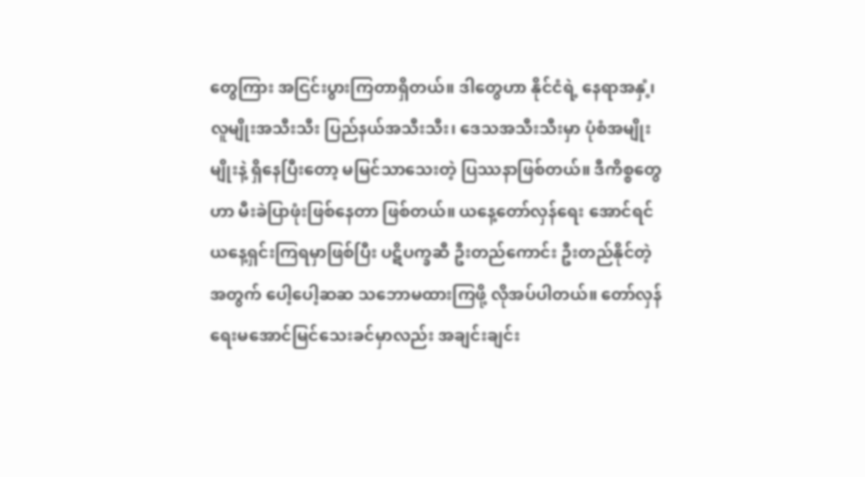တွေကြား အငြင်းပွားကြတာရှိတယ်။ ဒါတွေဟာ နိုင်ငံရဲ့ နေရာအနှံ့၊ လူမျိုးအသီးသီး ပြည်နယ်အသီးသီး၊ ဒေသအသီးသီးမှာ ပုံစံအမျိုးမျိုးနဲ့ ရှိနေပြီးတော့ မမြင်သာသေးတဲ့ ပြဿနာဖြစ်တယ်။ ဒီကိစ္စတွေဟာ မီးခဲပြာဖုံးဖြစ်နေတာ ဖြစ်တယ်။ ယနေ့တော်လှန်ရေး အောင်ရင် ယနေ့ရှင်းကြရမှာဖြစ်ပြီး ပဋိပက္ခဆီ ဦးတည်ကောင်း ဦးတည်နိုင်တဲ့အတွက် ပေါ့ပေါ့ဆဆ သဘောမထားကြဖို့ လိုအပ်ပါတယ်။ တော်လှန်ရေးမအောင်မြင်သေးခင်မှာလည်း အချင်းချင်း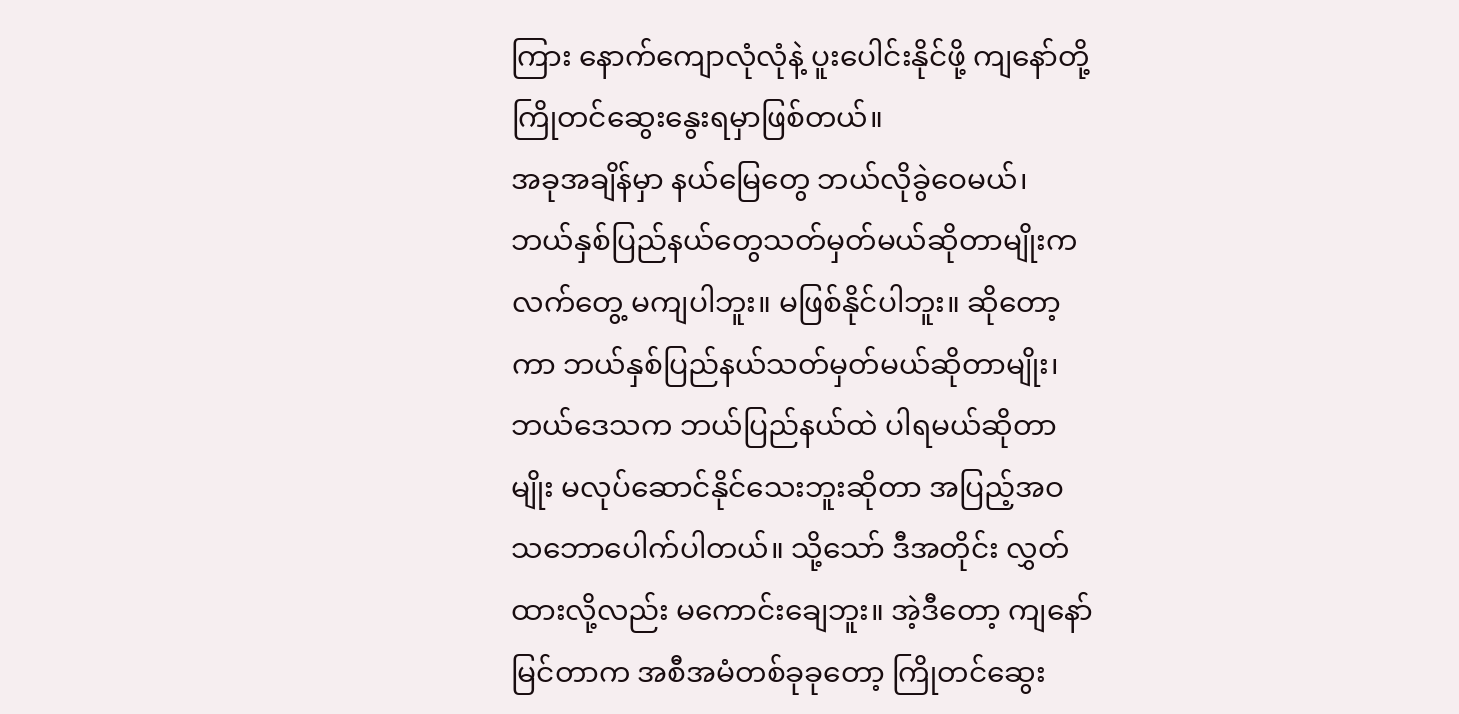ကြား နောက်ကျောလုံလုံနဲ့ ပူးပေါင်းနိုင်ဖို့ ကျနော်တို့ ကြိုတင်ဆွေးနွေးရမှာဖြစ်တယ်။
အခုအချိန်မှာ နယ်မြေတွေ ဘယ်လိုခွဲဝေမယ်၊ ဘယ်နှစ်ပြည်နယ်တွေသတ်မှတ်မယ်ဆိုတာမျိုးက လက်တွေ့ မကျပါဘူး။ မဖြစ်နိုင်ပါဘူး။ ဆိုတော့ကာ ဘယ်နှစ်ပြည်နယ်သတ်မှတ်မယ်ဆိုတာမျိုး၊ ဘယ်ဒေသက ဘယ်ပြည်နယ်ထဲ ပါရမယ်ဆိုတာမျိုး မလုပ်ဆောင်နိုင်သေးဘူးဆိုတာ အပြည့်အဝ သဘောပေါက်ပါတယ်။ သို့သော် ဒီအတိုင်း လွှတ်ထားလို့လည်း မကောင်းချေဘူး။ အဲ့ဒီတော့ ကျနော်မြင်တာက အစီအမံတစ်ခုခုတော့ ကြိုတင်ဆွေး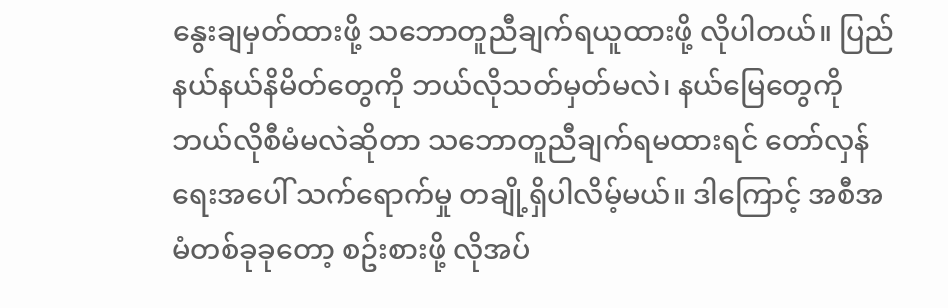နွေးချမှတ်ထားဖို့ သဘောတူညီချက်ရယူထားဖို့ လိုပါတယ်။ ပြည်နယ်နယ်နိမိတ်တွေကို ဘယ်လိုသတ်မှတ်မလဲ၊ နယ်မြေတွေကို ဘယ်လိုစီမံမလဲဆိုတာ သဘောတူညီချက်ရမထားရင် တော်လှန်ရေးအပေါ် သက်ရောက်မှု တချို့ရှိပါလိမ့်မယ်။ ဒါကြောင့် အစီအမံတစ်ခုခုတော့ စဥ်းစားဖို့ လိုအပ်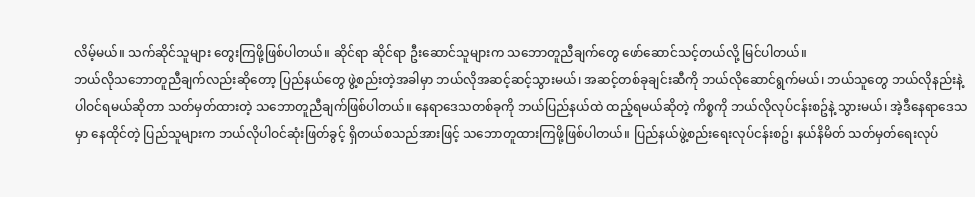လိမ့်မယ်။ သက်ဆိုင်သူများ တွေးကြဖို့ဖြစ်ပါတယ်။ ဆိုင်ရာ ဆိုင်ရာ ဦးဆောင်သူများက သဘောတူညီချက်တွေ ဖော်ဆောင်သင့်တယ်လို့ မြင်ပါတယ်။
ဘယ်လိုသဘောတူညီချက်လည်းဆိုတော့ ပြည်နယ်တွေ ဖွဲ့စည်းတဲ့အခါမှာ ဘယ်လိုအဆင့်ဆင့်သွားမယ်၊ အဆင့်တစ်ခုချင်းဆီကို ဘယ်လိုဆောင်ရွက်မယ်၊ ဘယ်သူတွေ ဘယ်လိုနည်းနဲ့ ပါဝင်ရမယ်ဆိုတာ သတ်မှတ်ထားတဲ့ သဘောတူညီချက်ဖြစ်ပါတယ်။ နေရာဒေသတစ်ခုကို ဘယ်ပြည်နယ်ထဲ ထည့်ရမယ်ဆိုတဲ့ ကိစ္စကို ဘယ်လိုလုပ်ငန်းစဥ်နဲ့ သွားမယ်၊ အဲ့ဒီနေရာဒေသမှာ နေထိုင်တဲ့ ပြည်သူများက ဘယ်လိုပါဝင်ဆုံးဖြတ်ခွင့် ရှိတယ်စသည်အားဖြင့် သဘောတူထားကြဖို့ဖြစ်ပါတယ်။ ပြည်နယ်ဖွဲ့စည်းရေးလုပ်ငန်းစဥ်၊ နယ်နိမိတ် သတ်မှတ်ရေးလုပ်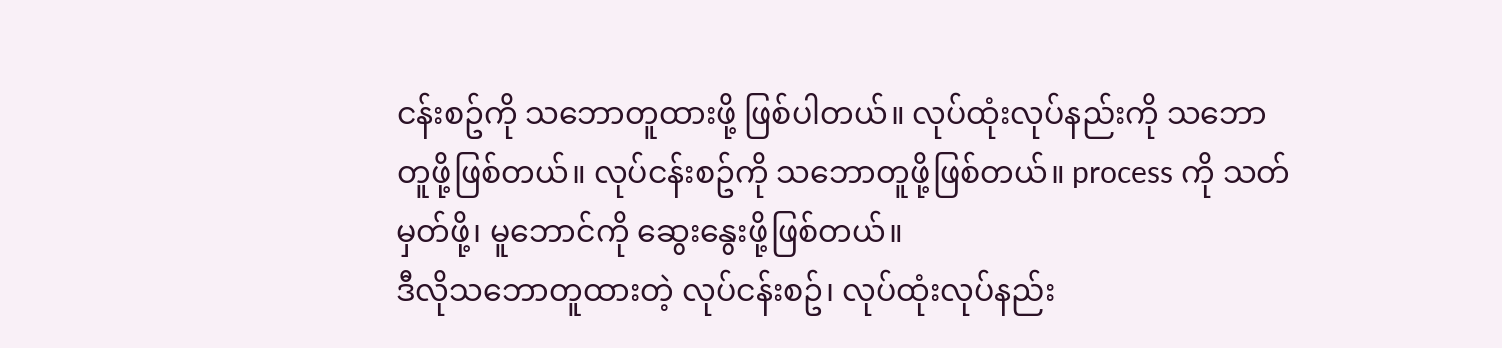ငန်းစဥ်ကို သဘောတူထားဖို့ ဖြစ်ပါတယ်။ လုပ်ထုံးလုပ်နည်းကို သဘောတူဖို့ဖြစ်တယ်။ လုပ်ငန်းစဥ်ကို သဘောတူဖို့ဖြစ်တယ်။ process ကို သတ်မှတ်ဖို့၊ မူဘောင်ကို ဆွေးနွေးဖို့ဖြစ်တယ်။
ဒီလိုသဘောတူထားတဲ့ လုပ်ငန်းစဥ်၊ လုပ်ထုံးလုပ်နည်း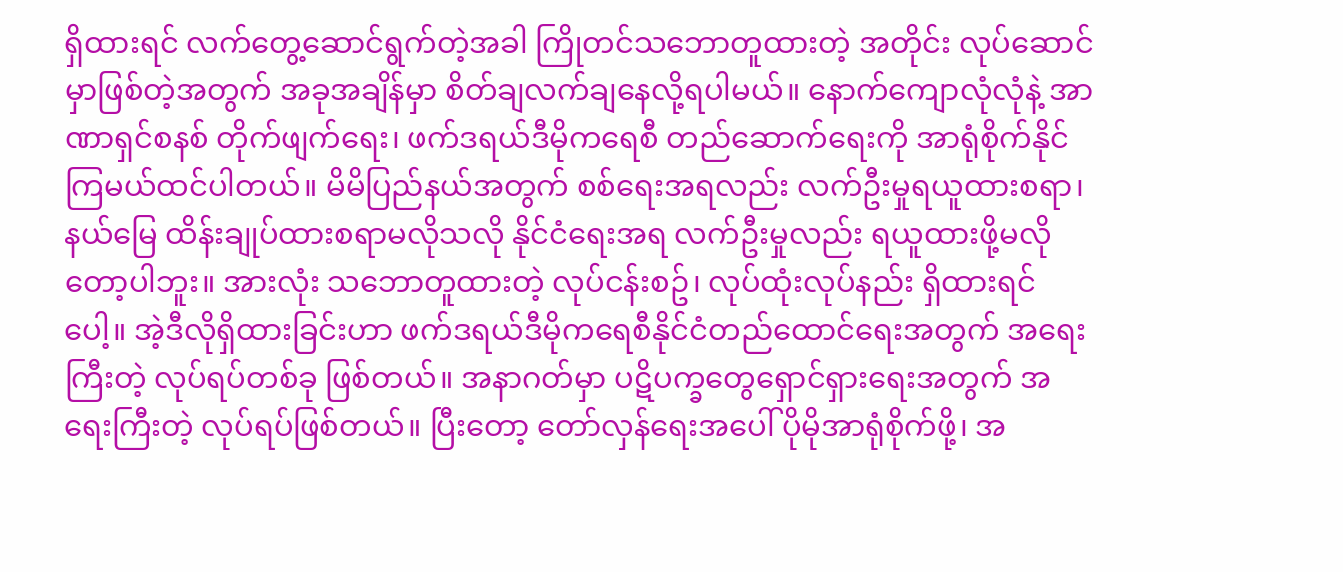ရှိထားရင် လက်တွေ့ဆောင်ရွက်တဲ့အခါ ကြိုတင်သဘောတူထားတဲ့ အတိုင်း လုပ်ဆောင်မှာဖြစ်တဲ့အတွက် အခုအချိန်မှာ စိတ်ချလက်ချနေလို့ရပါမယ်။ နောက်ကျောလုံလုံနဲ့ အာဏာရှင်စနစ် တိုက်ဖျက်ရေး၊ ဖက်ဒရယ်ဒီမိုကရေစီ တည်ဆောက်ရေးကို အာရုံစိုက်နိုင်ကြမယ်ထင်ပါတယ်။ မိမိပြည်နယ်အတွက် စစ်ရေးအရလည်း လက်ဦးမှုရယူထားစရာ၊ နယ်မြေ ထိန်းချုပ်ထားစရာမလိုသလို နိုင်ငံရေးအရ လက်ဦးမှုလည်း ရယူထားဖို့မလိုတော့ပါဘူး။ အားလုံး သဘောတူထားတဲ့ လုပ်ငန်းစဥ်၊ လုပ်ထုံးလုပ်နည်း ရှိထားရင်ပေါ့။ အဲ့ဒီလိုရှိထားခြင်းဟာ ဖက်ဒရယ်ဒီမိုကရေစီနိုင်ငံတည်ထောင်ရေးအတွက် အရေးကြီးတဲ့ လုပ်ရပ်တစ်ခု ဖြစ်တယ်။ အနာဂတ်မှာ ပဋိပက္ခတွေရှောင်ရှားရေးအတွက် အရေးကြီးတဲ့ လုပ်ရပ်ဖြစ်တယ်။ ပြီးတော့ တော်လှန်ရေးအပေါ် ပိုမိုအာရုံစိုက်ဖို့၊ အ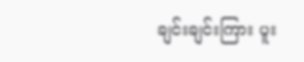ချင်းချင်းကြား ပူး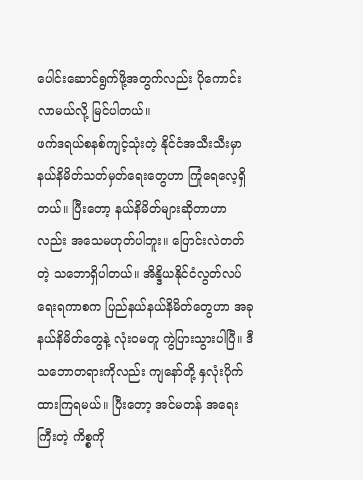ပေါင်းဆောင်ရွက်ဖို့အတွက်လည်း ပိုကောင်းလာမယ်လို့ မြင်ပါတယ်။
ဖက်ဒရယ်စနစ်ကျင့်သုံးတဲ့ နိုင်ငံအသီးသီးမှာ နယ်နိမိတ်သတ်မှတ်ရေးတွေဟာ ကြုံရေလေ့ရှိတယ်။ ပြီးတော့ နယ်နိမိတ်များဆိုတာဟာလည်း အသေမဟုတ်ပါဘူး။ ပြောင်းလဲတတ်တဲ့ သဘောရှိပါတယ်။ အိန္ဒိယနိုင်ငံလွတ်လပ်ရေးရကာစက ပြည်နယ်နယ်နိမိတ်တွေဟာ အခုနယ်နိမိတ်တွေနဲ့ လုံးဝမတူ ကွဲပြားသွားပါပြီ။ ဒီသဘောတရားကိုလည်း ကျနော်တို့ နှလုံးပိုက်ထားကြရမယ်။ ပြီးတော့ အင်မတန် အရေးကြီးတဲ့ ကိစ္စကို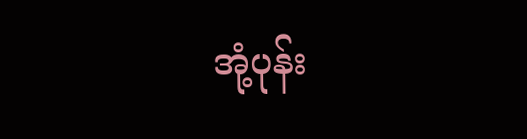အုံ့ပုန်း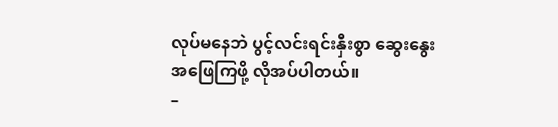လုပ်မနေဘဲ ပွင့်လင်းရင်းနှီးစွာ ဆွေးနွေးအဖြေကြဖို့ လိုအပ်ပါတယ်။
–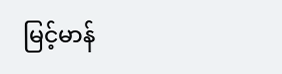မြင့်မာန်